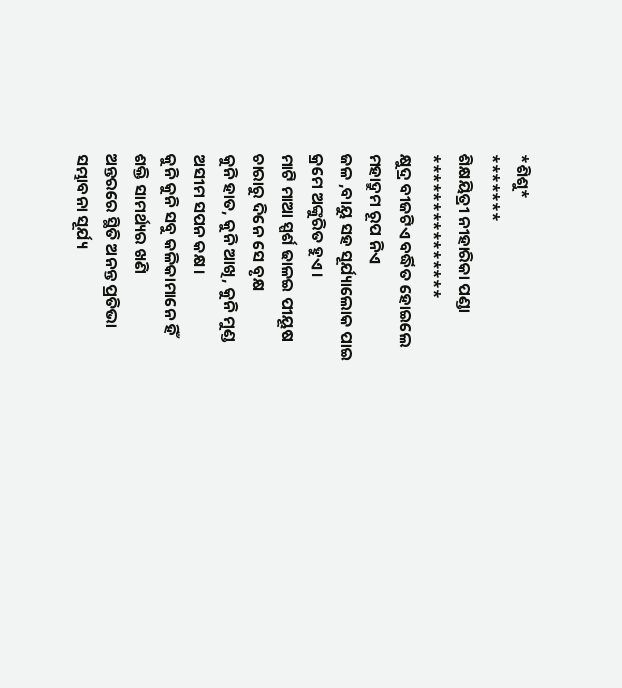*ଶିଶୁ*
*******
ଶିକ୍ଷୟିତ୍ରୀ ନୀହାରିକା ପଣ୍ଡା
***************
କ୍ଷୁଦ୍ର ବୀଜଟିଏ ବର୍ଦ୍ଧିତ ହୋଇଲେ
ମହାଦ୍ରୁମ ରୂପ ନିଏ
ଜଳ ,ବାୟୁ ସହ ସୂର୍ଯ୍ୟାଲୋକ ପାଇ
କ୍ରମେ ଅଙ୍କୁରିତ ହୁଏ।
ମାଟି ମାଆ ସ୍ପର୍ଶ ଢାଳଇ ପୀୟୂଷ
ଚାରାରୁ ଦିନେ ସେ ବୃକ୍ଷ
କୁନି ହାତ, କୁନି ଆଖି, କୁନି ମୁଣ୍ଡ
ଅସୀମ ସପନ କକ୍ଷ।
କୁନି କୁନି ସବୁ କଳିକାମାନେ ହିଁ
ଶକ୍ତି ସାମର୍ଥ୍ୟର ଖଣି
ଅନ୍ତରରେ ସ୍ଥିତି ଅନନ୍ତ ପ୍ରତିଭା
ସମ୍ଭାବନା ସୂର୍ଯ୍ୟ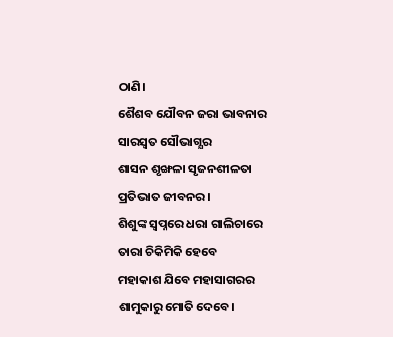ଠାଣି।
ଶୈଶବ ଯୌବନ ଜରା ଭାବନାର
ସାରସ୍ୱତ ସୌଭାଗ୍ଯର
ଶାସନ ଶୃଙ୍ଖଳା ସୃଜନଶୀଳତା
ପ୍ରତିଭାତ ଜୀବନର ।
ଶିଶୁଙ୍କ ସ୍ୱପ୍ନରେ ଧରା ଗାଲିଚାରେ
ତାରା ଚିକିମିକି ହେବେ
ମହାକାଶ ଯିବେ ମହାସାଗରର
ଶାମୁକାରୁ ମୋତି ଦେବେ।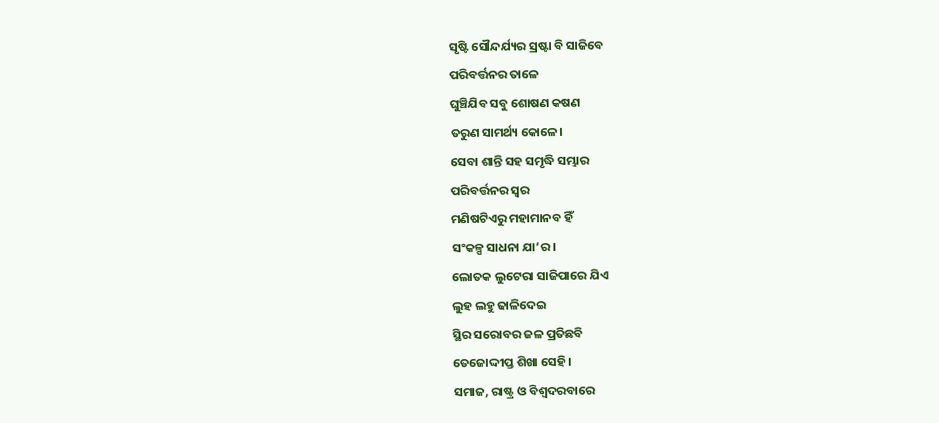ସୃଷ୍ଟି ସୌନ୍ଦର୍ଯ୍ୟର ସ୍ରଷ୍ଟା ବି ସାଜିବେ
ପରିବର୍ତ୍ତନର ତାଳେ
ଘୁଞ୍ଚିଯିବ ସବୁ ଶୋଷଣ କଷଣ
ତରୁଣ ସାମର୍ଥ୍ୟ କୋଳେ।
ସେବା ଶାନ୍ତି ସହ ସମୃଦ୍ଧି ସମ୍ଭାର
ପରିବର୍ତ୍ତନର ସ୍ୱର
ମଣିଷଟିଏରୁ ମହାମାନବ ହିଁ
ସଂକଳ୍ପ ସାଧନା ଯା’ର।
ଲୋତକ ଲୁଟେରା ସାଜିପାରେ ଯିଏ
ଲୁହ ଲହୁ ଢାଳିଦେଇ
ସ୍ଥିର ସରୋବର ଜଳ ପ୍ରତିଛବି
ତେଜୋଦ୍ଦୀପ୍ତ ଶିଖା ସେହି।
ସମାଜ, ରାଷ୍ଟ୍ର ଓ ବିଶ୍ୱଦରବାରେ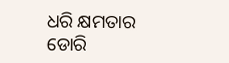ଧରି କ୍ଷମତାର ଡୋରି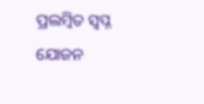ପ୍ରଲମ୍ବିତ ସ୍ୱପ୍ନ ଯୋଜନ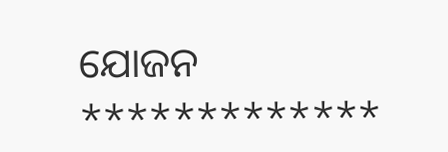ଯୋଜନ
*************